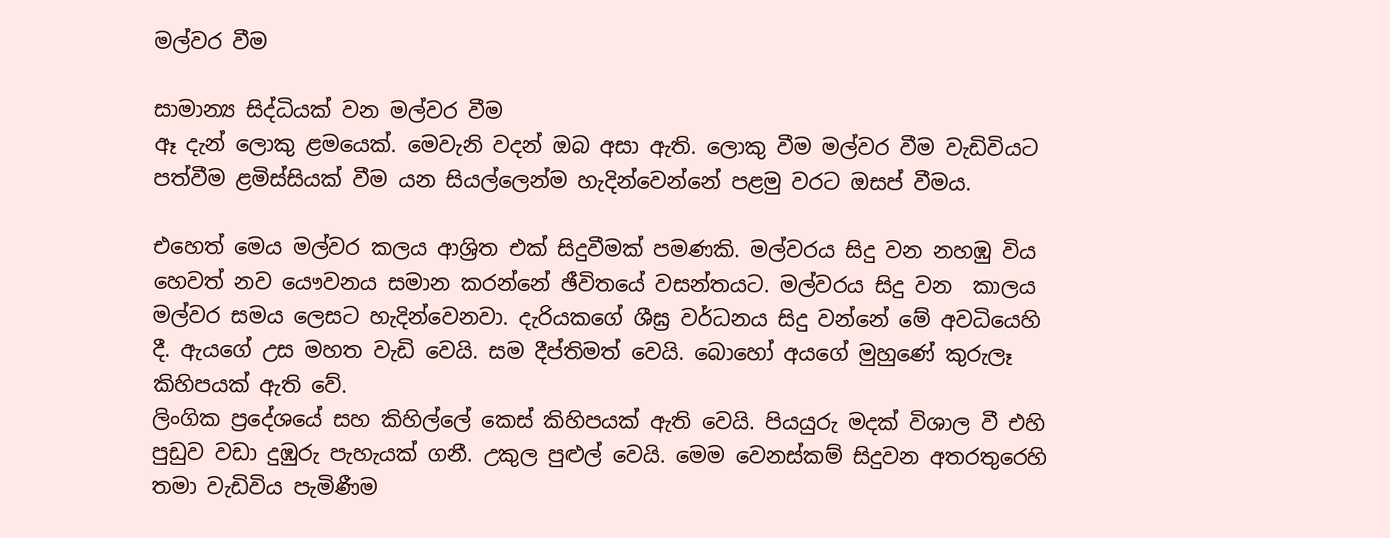මල්වර වීම

සාමාන්‍ය සිද්ධියක් වන මල්වර වීම
ඈ දැන් ලොකු ළමයෙක්. මෙවැනි වදන් ඔබ අසා ඇති. ලොකු වීම මල්වර වීම වැඩිවියට පත්වීම ළමිස්සියක් වීම යන සියල්ලෙන්ම හැදින්වෙන්නේ පළමු වරට ඔසප් වීමය.

එහෙත් මෙය මල්වර කලය ආශ්‍රිත එක් සිදුවීමක් පමණකි. මල්වරය සිදු වන නහඹු විය හෙවත් නව යෞවනය සමාන කරන්නේ ඡීවිතයේ වසන්තයට. මල්වරය සිදු වන  කාලය මල්වර සමය ලෙසට හැදින්වෙනවා. දැරියකගේ ශීඝ්‍ර වර්ධනය සිදු වන්නේ මේ අවධියෙහි දී. ඇයගේ උස මහත වැඩි වෙයි. සම දීප්තිමත් වෙයි. බොහෝ අයගේ මුහුණේ කුරුලෑ කිහිපයක් ඇති වේ.
ලිංගික ප්‍රදේශයේ සහ කිහිල්ලේ කෙස් කිහිපයක් ඇති වෙයි. පියයුරු මදක් විශාල වී එහි පුඩුව වඩා දුඹුරු පැහැයක් ගනී. උකුල පුළුල් වෙයි. මෙම වෙනස්කම් සිදුවන අතරතුරෙහි තමා වැඩිවිය පැමිණීම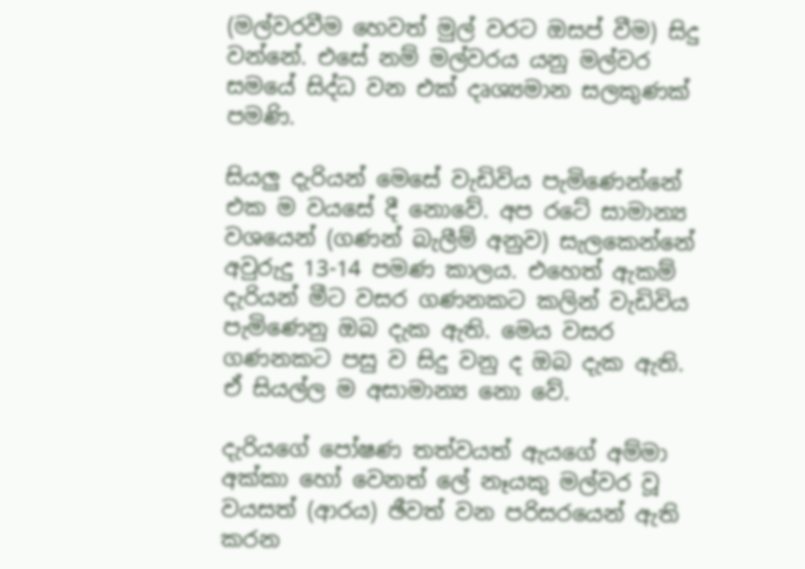(මල්වරවීම හෙවත් මුල් වරට ඔසප් වීම) සිදු වන්නේ. එසේ නම් මල්වරය යනු මල්වර සමයේ සිද්ධ වන එක් දෘශ්‍යමාන සලකුණක් පමණි.

සියලු දැරියන් මෙසේ වැඩිවිය පැමිණෙන්නේ එක ම වයසේ දී නොවේ. අප රටේ සාමාන්‍ය වශයෙන් (ගණන් බැලීම් අනුව) සැලකෙන්නේ අවුරුදු 13-14 පමණ කාලය. එහෙත් ඇකම් දැරියන් මීට වසර ගණනකට කලින් වැඩිවිය පැමිණෙනු ඔබ දැක ඇති. මෙය වසර ගණනකට පසු ව සිදු වනු ද ඔබ දැක ඇති. ඒ සියල්ල ම අසාමාන්‍ය නො වේ.

දැරියගේ පෝෂණ තත්වයත් ඇයගේ අම්මා අක්කා හෝ වෙනත් ලේ නෑයකු මල්වර වූ වයසත් (ආරය) ඡීවත් වන පරිසරයෙන් ඇති කරන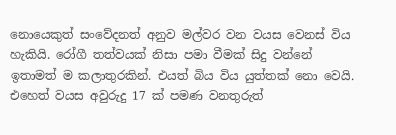නොයෙකුත් සංවේදනත් අනුව මල්වර වන වයස වෙනස් විය හැකියි. රෝගී තත්වයක් නිසා පමා වීමක් සිදු වන්නේ ඉතාමත් ම කලාතුරකින්. එයත් බිය විය යුත්තක් නො වෙයි. එහෙත් වයස අවුරුදු 17 ක් පමණ වනතුරුත්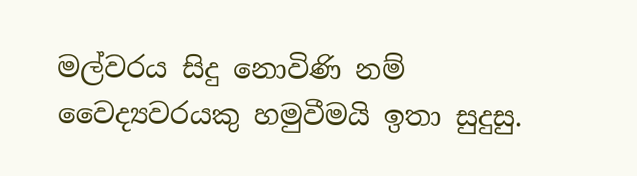මල්වරය සිදු නොවිණි නම් වෛද්‍යවරයකු හමුවීමයි ඉතා සුදුසු.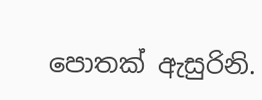පොතක් ඇසුරිනි.